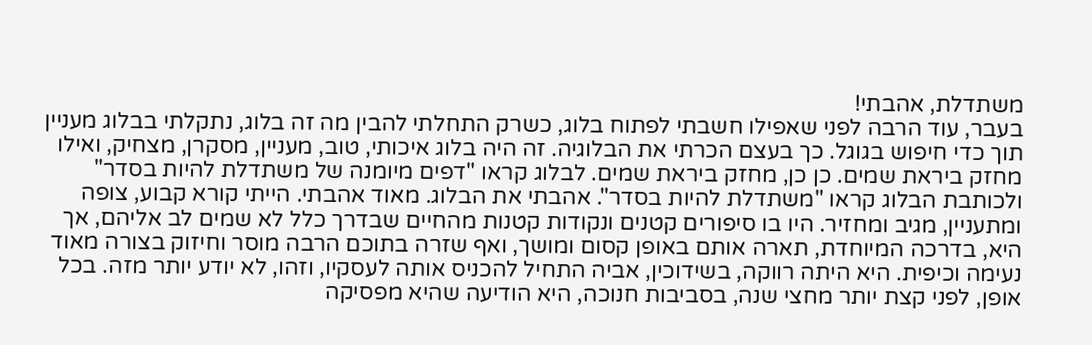משתדלת, אהבתי!
בעבר, עוד הרבה לפני שאפילו חשבתי לפתוח בלוג, כשרק התחלתי להבין מה זה בלוג, נתקלתי בבלוג מעניין תוך כדי חיפוש בגוגל. כך בעצם הכרתי את הבלוגיה. זה היה בלוג איכותי, טוב, מעניין, מסקרן, מצחיק, ואילו מחזק ביראת שמים. כן כן, מחזק ביראת שמים. לבלוג קראו "דפים מיומנה של משתדלת להיות בסדר" ולכותבת הבלוג קראו "משתדלת להיות בסדר". אהבתי את הבלוג. מאוד אהבתי. הייתי קורא קבוע, צופה ומתעניין, מגיב ומחזיר. היו בו סיפורים קטנים ונקודות קטנות מהחיים שבדרך כלל לא שמים לב אליהם, אך היא, בדרכה המיוחדת, תארה אותם באופן קסום ומושך, ואף שזרה בתוכם הרבה מוסר וחיזוק בצורה מאוד נעימה וכיפית. היא היתה רווקה, בשידוכין, אביה התחיל להכניס אותה לעסקיו, וזהו, לא יודע יותר מזה. בכל אופן, לפני קצת יותר מחצי שנה, בסביבות חנוכה, היא הודיעה שהיא מפסיקה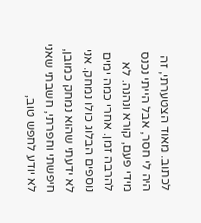לכתוב. מאוד הצטערתי, זה היה לי חסר, אבל הייתי נכנס מידי פעם, קורא ונהנה. לא להרבה זמן. אחרי כמה ימים נוספים הבלוג כולו נמחק. אני לא ידעתי שהוא נמחק כמובן, חיפשתי וחפרתי, חשבתי שאני לא יודע לחפש טוב,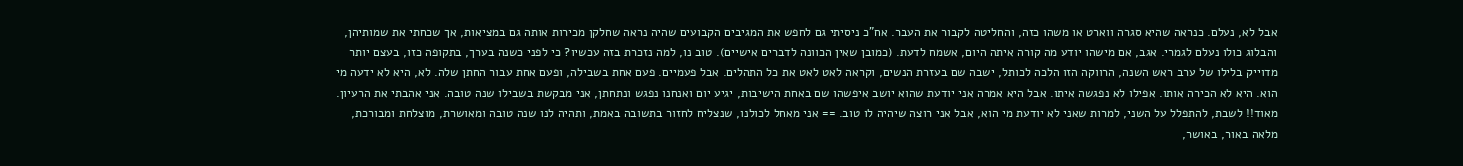אבל לא, נעלם. כנראה שהיא סגרה ווארט או משהו כזה, והחליטה לקבור את העבר. אח"כ ניסיתי גם לחפש את המגיבים הקבועים שהיה נראה שחלקן מכירות אותה גם במציאות, אך שכחתי את שמותיהן, והבלוג כולו נעלם לגמרי. אגב, אם מישהו יודע מה קורה איתה היום, אשמח לדעת. (כמובן שאין הכוונה לדברים אישיים). טוב נו, למה נזכרת בזה עכשיו? כי לפני כשנה בערך, בתקופה כזו, בעצם יותר מדוייק בלילו של ערב ראש השנה, הרווקה הזו הלכה לכותל, ישבה שם בעזרת הנשים, וקראה לאט לאט את כל התהלים. אבל פעמיים. פעם אחת בשבילה, ופעם אחת עבור החתן שלה. לא, היא לא ידעה מי הוא. היא לא הכירה אותו. אפילו לא נפגשה איתו. אבל היא אמרה אני יודעת שהוא יושב איפשהו שם באחת הישיבות, יגיע יום ואנחנו נפגש ונתחתן, אני מבקשת בשבילו שנה טובה. אני אהבתי את הרעיון. מאוד!! לשבת, להתפלל על השני, למרות שאני לא יודעת מי הוא, אבל אני רוצה שיהיה לו טוב. == אני מאחל לכולנו, שנצליח לחזור בתשובה באמת, ותהיה לנו שנה טובה ומאושרת, מוצלחת ומבורכת, מלאה באור, באושר,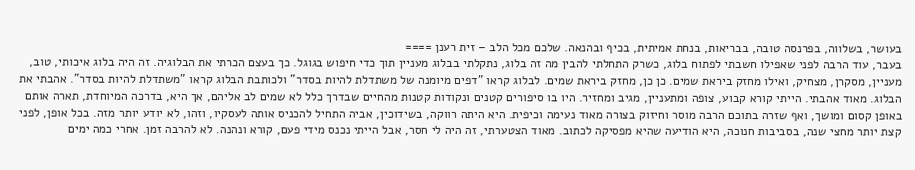בעושר, בשלווה, בפרנסה טובה, בבריאות, בנחת אמיתית, בכיף ובהנאה. שלכם מכל הלב – זית רענן ====
בעבר, עוד הרבה לפני שאפילו חשבתי לפתוח בלוג, כשרק התחלתי להבין מה זה בלוג, נתקלתי בבלוג מעניין תוך כדי חיפוש בגוגל. כך בעצם הכרתי את הבלוגיה. זה היה בלוג איכותי, טוב, מעניין, מסקרן, מצחיק, ואילו מחזק ביראת שמים. כן כן, מחזק ביראת שמים. לבלוג קראו "דפים מיומנה של משתדלת להיות בסדר" ולכותבת הבלוג קראו "משתדלת להיות בסדר". אהבתי את הבלוג. מאוד אהבתי. הייתי קורא קבוע, צופה ומתעניין, מגיב ומחזיר. היו בו סיפורים קטנים ונקודות קטנות מהחיים שבדרך כלל לא שמים לב אליהם, אך היא, בדרכה המיוחדת, תארה אותם באופן קסום ומושך, ואף שזרה בתוכם הרבה מוסר וחיזוק בצורה מאוד נעימה וכיפית. היא היתה רווקה, בשידוכין, אביה התחיל להכניס אותה לעסקיו, וזהו, לא יודע יותר מזה. בכל אופן, לפני קצת יותר מחצי שנה, בסביבות חנוכה, היא הודיעה שהיא מפסיקה לכתוב. מאוד הצטערתי, זה היה לי חסר, אבל הייתי נכנס מידי פעם, קורא ונהנה. לא להרבה זמן. אחרי כמה ימים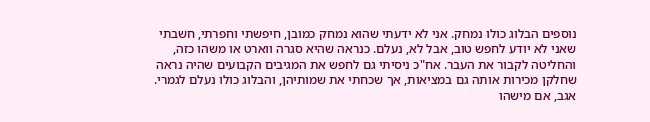נוספים הבלוג כולו נמחק. אני לא ידעתי שהוא נמחק כמובן, חיפשתי וחפרתי, חשבתי שאני לא יודע לחפש טוב, אבל לא, נעלם. כנראה שהיא סגרה ווארט או משהו כזה, והחליטה לקבור את העבר. אח"כ ניסיתי גם לחפש את המגיבים הקבועים שהיה נראה שחלקן מכירות אותה גם במציאות, אך שכחתי את שמותיהן, והבלוג כולו נעלם לגמרי. אגב, אם מישהו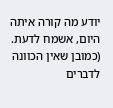יודע מה קורה איתה היום, אשמח לדעת. (כמובן שאין הכוונה לדברים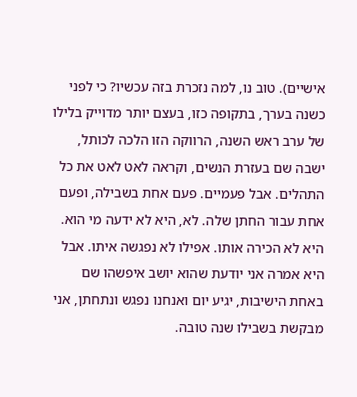אישיים). טוב נו, למה נזכרת בזה עכשיו? כי לפני כשנה בערך, בתקופה כזו, בעצם יותר מדוייק בלילו של ערב ראש השנה, הרווקה הזו הלכה לכותל, ישבה שם בעזרת הנשים, וקראה לאט לאט את כל התהלים. אבל פעמיים. פעם אחת בשבילה, ופעם אחת עבור החתן שלה. לא, היא לא ידעה מי הוא. היא לא הכירה אותו. אפילו לא נפגשה איתו. אבל היא אמרה אני יודעת שהוא יושב איפשהו שם באחת הישיבות, יגיע יום ואנחנו נפגש ונתחתן, אני מבקשת בשבילו שנה טובה.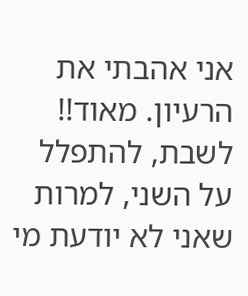אני אהבתי את הרעיון. מאוד!! לשבת, להתפלל על השני, למרות שאני לא יודעת מי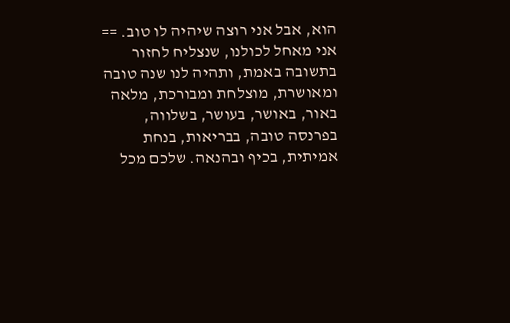הוא, אבל אני רוצה שיהיה לו טוב. == אני מאחל לכולנו, שנצליח לחזור בתשובה באמת, ותהיה לנו שנה טובה ומאושרת, מוצלחת ומבורכת, מלאה באור, באושר, בעושר, בשלווה, בפרנסה טובה, בבריאות, בנחת אמיתית, בכיף ובהנאה. שלכם מכל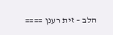הלב – זית רענן ====